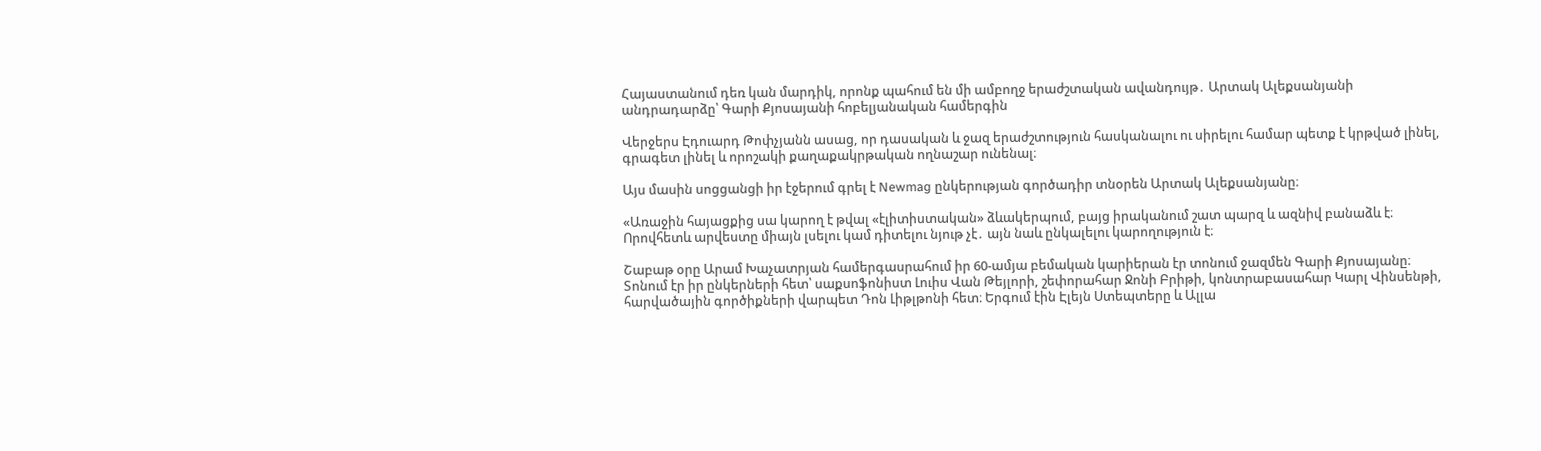Հայաստանում դեռ կան մարդիկ, որոնք պահում են մի ամբողջ երաժշտական ավանդույթ․ Արտակ Ալեքսանյանի անդրադարձը՝ Գարի Քյոսայանի հոբելյանական համերգին

Վերջերս Էդուարդ Թոփչյանն ասաց, որ դասական և ջազ երաժշտություն հասկանալու ու սիրելու համար պետք է կրթված լինել, գրագետ լինել և որոշակի քաղաքակրթական ողնաշար ունենալ։

Այս մասին սոցցանցի իր էջերում գրել է Newmag ընկերության գործադիր տնօրեն Արտակ Ալեքսանյանը։

«Առաջին հայացքից սա կարող է թվալ «էլիտիստական» ձևակերպում, բայց իրականում շատ պարզ և ազնիվ բանաձև է։ Որովհետև արվեստը միայն լսելու կամ դիտելու նյութ չէ․ այն նաև ընկալելու կարողություն է։

Շաբաթ օրը Արամ Խաչատրյան համերգասրահում իր 60-ամյա բեմական կարիերան էր տոնում ջազմեն Գարի Քյոսայանը։ Տոնում էր իր ընկերների հետ՝ սաքսոֆոնիստ Լուիս Վան Թեյլորի, շեփորահար Ջոնի Բրիթի, կոնտրաբասահար Կարլ Վինսենթի, հարվածային գործիքների վարպետ Դոն Լիթլթոնի հետ։ Երգում էին Էլեյն Ստեպտերը և Ալլա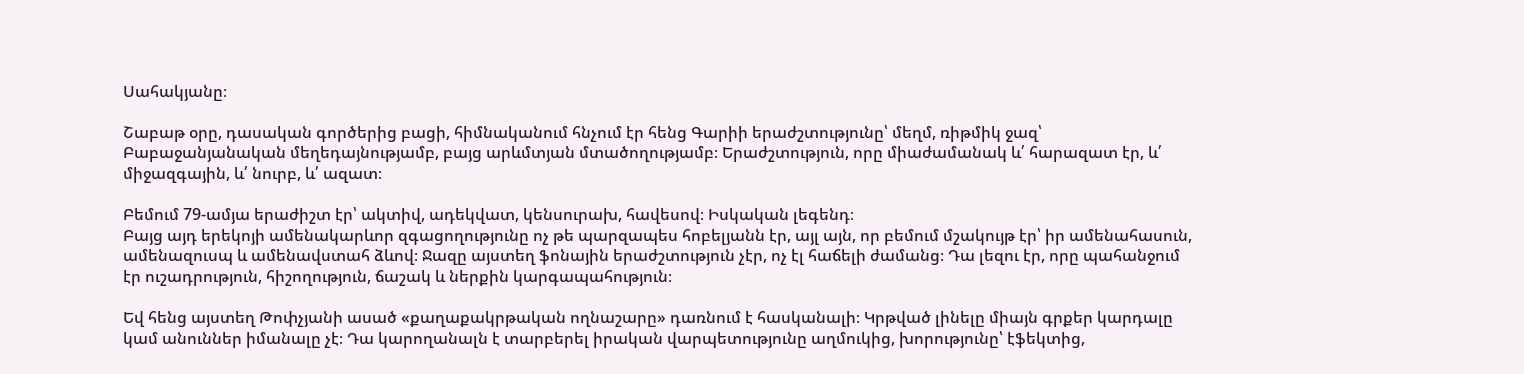Սահակյանը։

Շաբաթ օրը, դասական գործերից բացի, հիմնականում հնչում էր հենց Գարիի երաժշտությունը՝ մեղմ, ռիթմիկ ջազ՝ Բաբաջանյանական մեղեդայնությամբ, բայց արևմտյան մտածողությամբ։ Երաժշտություն, որը միաժամանակ և՛ հարազատ էր, և՛ միջազգային, և՛ նուրբ, և՛ ազատ։

Բեմում 79-ամյա երաժիշտ էր՝ ակտիվ, ադեկվատ, կենսուրախ, հավեսով։ Իսկական լեգենդ։
Բայց այդ երեկոյի ամենակարևոր զգացողությունը ոչ թե պարզապես հոբելյանն էր, այլ այն, որ բեմում մշակույթ էր՝ իր ամենահասուն, ամենազուսպ և ամենավստահ ձևով։ Ջազը այստեղ ֆոնային երաժշտություն չէր, ոչ էլ հաճելի ժամանց։ Դա լեզու էր, որը պահանջում էր ուշադրություն, հիշողություն, ճաշակ և ներքին կարգապահություն։

Եվ հենց այստեղ Թոփչյանի ասած «քաղաքակրթական ողնաշարը» դառնում է հասկանալի։ Կրթված լինելը միայն գրքեր կարդալը կամ անուններ իմանալը չէ։ Դա կարողանալն է տարբերել իրական վարպետությունը աղմուկից, խորությունը՝ էֆեկտից,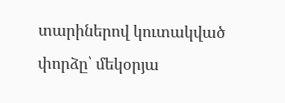տարիներով կուտակված փորձը՝ մեկօրյա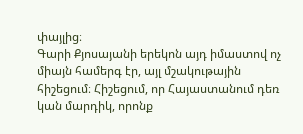փայլից։
Գարի Քյոսայանի երեկոն այդ իմաստով ոչ միայն համերգ էր, այլ մշակութային հիշեցում։ Հիշեցում, որ Հայաստանում դեռ կան մարդիկ, որոնք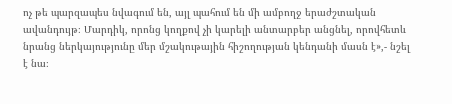ոչ թե պարզապես նվագում են, այլ պահում են մի ամբողջ երաժշտական ավանդույթ։ Մարդիկ, որոնց կողքով չի կարելի անտարբեր անցնել, որովհետև նրանց ներկայությունը մեր մշակութային հիշողության կենդանի մասն է»,- նշել է նա։